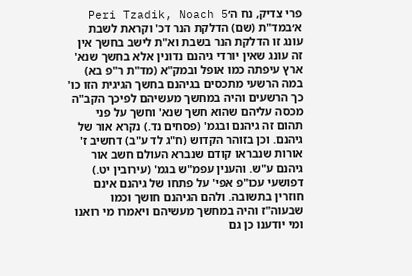פרי צדיק, נח ה׳Peri Tzadik, Noach 5
א׳במד"ת (שם) הדלקת הנר דכ' וקראת לשבת עונג זו הדלקת הנר בשבת וא"ת לישב בחשך אין זה עונג שאין יורדי גיהנם נדונין אלא בחשך שנא' ארץ עיפתה כמו אופל ובמק"א (מד"ת ר"פ בא) במה הרשעי מתכסים בגיהנם בחשך הגיגית הזו כו' כך הרשעים והיה במחשך מעשיהם לפיכך הקב"ה מכסה עליהם שהוא חשך שנא' וחשך על פני תהום זה גיהנם ובגמ' (פסחים נד.) נקרא אור של גיהנם. וכן בזוהר הקדוש (ח"ג לד ע"ב) דחשיב ז' אורות שנבראו קודם שנברא העולם חשב אור גיהנם ע"ש. והענין עפמ"ש בגמ' (עירובין יט.) דפושעי עכו"פ אפי' על פתחו של גיהנם אינם חוזרין בתשובה. ולהם הגיהנם חושך וכמו שבעוה"ז והיה במחשך מעשיהם ויאמרו מי רואנו ומי יודענו כן גם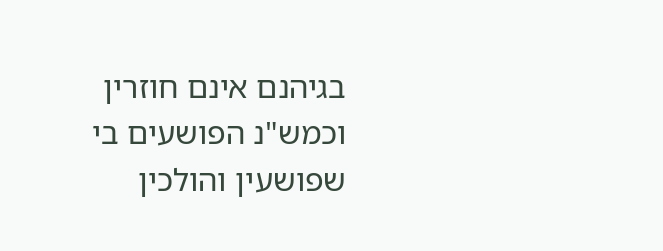בגיהנם אינם חוזרין וכמש"נ הפושעים בי שפושעין והולכין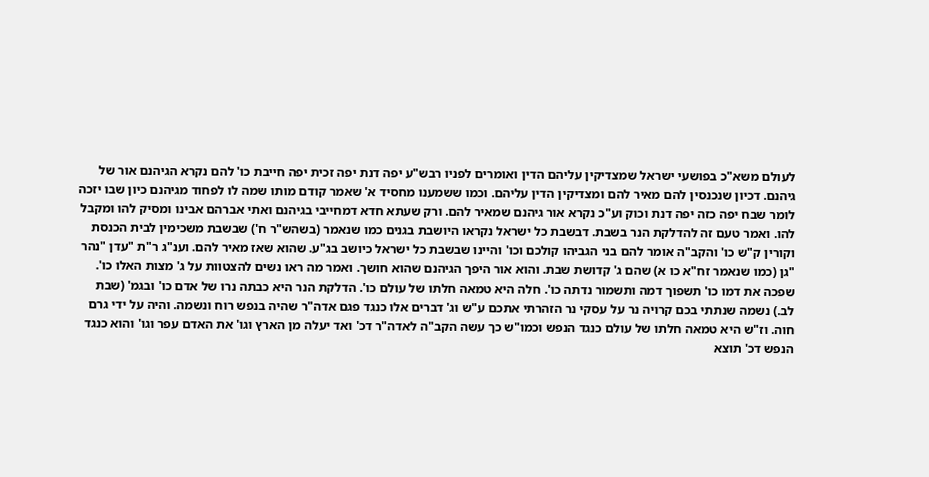לעולם משא"כ בפושעי ישראל שמצדיקין עליהם הדין ואומרים לפניו רבש"ע יפה דנת יפה זכית יפה חייבת כו' להם נקרא הגיהנם אור של גיהנם. דכיון שנכנסין להם מאיר להם ומצדיקין הדין עליהם. וכמו ששמענו מחסיד א' שאמר קודם מותו שמה לו לפחוד מגיהנם כיון שבו יזכה לומר שבח יפה כזה יפה דנת וכוק וע"כ נקרא אור גיהנם שמאיר להם. ורק שעתא חדא דמחייבי בגיהנם ואתי אברהם אבינו ומסיק להו ומקבל להו. ואמר טעם זה להדלקת הנר בשבת. דבשבת כל ישראל נקראו היושבת בגנים כמו שנאמר (בשהש"ר ח') שבשבת משכימין לבית הכנסת וקורין ק"ש כו' והקב"ה אומר להם בני הגביהו קולכם וכו' והיינו שבשבת כל ישראל כיושב בג"ע. שהוא שאז מאיר להם. וענ"ג ר"ת "עדן "נהר "גן (כמו שנאמר זח"א כו א) שהם ג' קדושת שבת. והוא אור היפך הגיהנם שהוא חושך. ואמר מה ראו נשים להצטוות על ג' מצות האלו כו'. שפכה את דמו כו' תשפוך דמה ותשמור נדתה כו'. חלה היא טמאה חלתו של עולם כו'. הדלקת הנר היא כבתה נרו של אדם כו' ובגמ' (שבת לב.) נשמה שנתתי בכם קרויה נר על עסקי נר הזהרתי אתכם ע"ש וג' דברים אלו כנגד פגם אדה"ר שהיה בנפש רוח ונשמה. והיה על ידי גרם חוה. וז"ש היא טמאה חלתו של עולם כנגד הנפש וכמו"ש כך עשה הקב"ה לאדה"ר דכ' ואד יעלה מן הארץ וגו' את האדם עפר וגו' והוא כנגד הנפש דכ' תוצא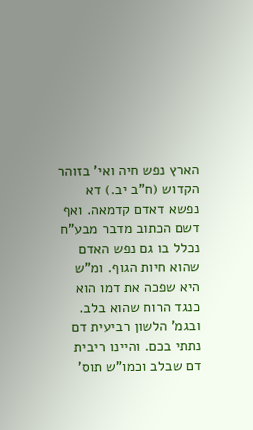הארץ נפש חיה ואי' בזוהר הקדוש (ח"ב יב.) דא נפשא דאדם קדמאה. ואף דשם הכתוב מדבר מבע"ח נכלל בו גם נפש האדם שהוא חיות הגוף. ומ"ש היא שפכה את דמו הוא כנגד הרוח שהוא בלב. ובגמ' הלשון רביעית דם נתתי בכם. והיינו ריבית דם שבלב וכמו"ש תוס'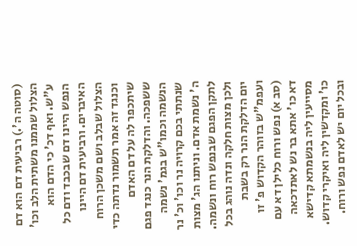(סוטה ה'.) רביעית דם הוא דם הצלול שממנו משתית הלב וכו' ע"ש. ואף דכ' כי הדם הוא הנפש היינו דם שבכבד ודם כל האיברים. ורביעית דם היינו הצלול שבלב ושם משכן הרוח וכנגד זה אמר תשמור נדתה כדי שיתכפר לה על דם האדם ששפכה. והדלקת הנר כנגד פגם הנשמה וכמו"ש בגמ' נשמה שנתתי בכם קרויה נר וכו' וכ' נר ה' נשמת אדם. וניתנו הג' מצות לתקן הפגם שבנפש רוח ונשמה. ולכן מצות חלקה ונדה נוהג בכל יום הדלקת הנר רק בשבת ועפמ"ש בזוהר הקדוש פ' זו (סב א) נפש ורוח כלילן דא עם דא כו' אתא בר נש לאתדכאה מסייעין ליה בנשמתא קדישא כו' ומקדשין ליה ואיקרי קדוש. ובכל יום יש לאדם נפש ורוח.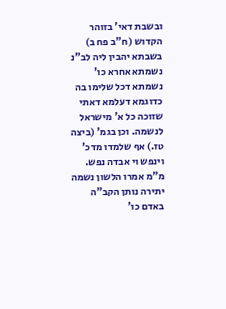ובשבת דאי' בזוהר הקדוש (ח"ב פח ב) בשבתא יהבין ליה לב"נ נשמתא אחרא כו' נשמתא דכל שלימו בה כדוגמא דעלמא דאתי שזוכה כל א' מישראל לנשמה. וכן בגמ' (ביצה טז.) אף שלמדו מדכ' וינפש וי אבדה נפש. מ"מ אמרו הלשון נשמה יתירה נותן הקב"ה באדם כו'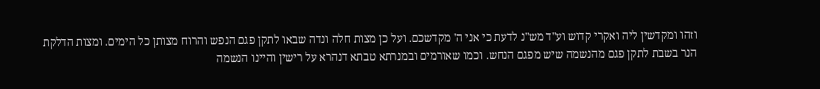וזהו ומקדשין ליה ואקרי קדוש וע"ד מש"נ לדעת כי אני ה' מקדשכם. ועל כן מצות חלה ונדה שבאו לתקן פגם הנפש והרוח מצותן כל הימים. ומצות הדלקת הנר בשבת לתקן פגם מהנשמה שיש מפגם הנחש. וכמו שאורמים ובמנרתא טבתא דנהרא על רישין והיינו הנשמה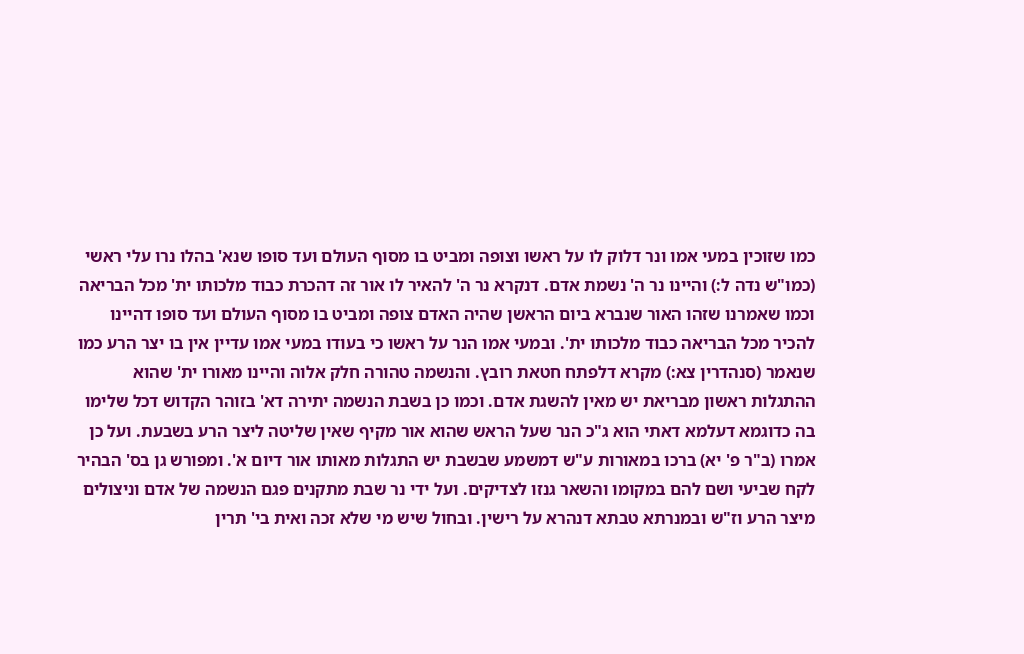כמו שזוכין במעי אמו ונר דלוק לו על ראשו וצופה ומביט בו מסוף העולם ועד סופו שנא' בהלו נרו עלי ראשי (כמו"ש נדה ל:) והיינו נר ה' נשמת אדם. דנקרא נר ה' להאיר לו אור זה דהכרת כבוד מלכותו ית' מכל הבריאה וכמו שאמרנו שזהו האור שנברא ביום הראשן שהיה האדם צופה ומביט בו מסוף העולם ועד סופו דהיינו להכיר מכל הבריאה כבוד מלכותו ית'. ובמעי אמו הנר על ראשו כי בעודו במעי אמו עדיין אין בו יצר הרע כמו שנאמר (סנהדרין צא:) מקרא דלפתח חטאת רובץ. והנשמה טהורה חלק אלוה והיינו מאורו ית' שהוא ההתגלות ראשון מבריאת יש מאין להשגת אדם. וכמו כן בשבת הנשמה יתירה דא' בזוהר הקדוש דכל שלימו בה כדוגמא דעלמא דאתי הוא ג"כ הנר שעל הראש שהוא אור מקיף שאין שליטה ליצר הרע בשבעת. ועל כן אמרו (ב"ר פ' יא) ברכו במאורות ע"ש דמשמע שבשבת יש התגלות מאותו אור דיום א'. ומפורש גן בס' הבהיר לקח שביעי ושם להם במקומו והשאר גנזו לצדיקים. ועל ידי נר שבת מתקנים פגם הנשמה של אדם וניצולים מיצר הרע וז"ש ובמנרתא טבתא דנהרא על רישין. ובחול שיש מי שלא זכה ואית בי' תרין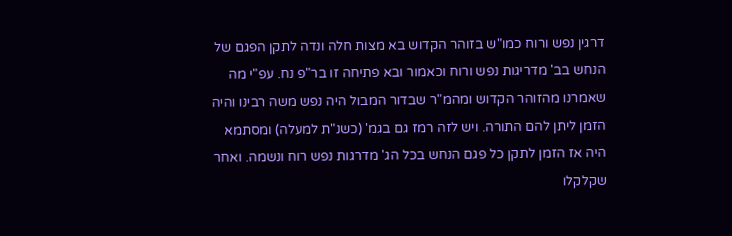דרגין נפש ורוח כמו"ש בזוהר הקדוש בא מצות חלה ונדה לתקן הפגם של הנחש בב' מדריגות נפש ורוח וכאמור ובא פתיחה זו בר"פ נח. עפ"י מה שאמרנו מהזוהר הקדוש ומהמ"ר שבדור המבול היה נפש משה רבינו והיה הזמן ליתן להם התורה. ויש לזה רמז גם בגמ' (כשנ"ת למעלה) ומסתמא היה אז הזמן לתקן כל פגם הנחש בכל הג' מדרגות נפש רוח ונשמה. ואחר שקלקלו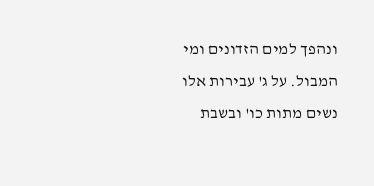ונהפך למים הזדונים ומי המבול. על ג' עבירות אלו נשים מתות כו' ובשבת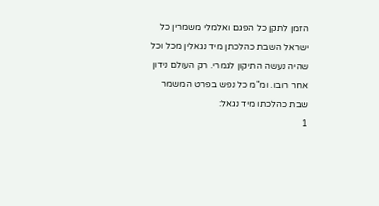הזמן לתקן כל הפגם ואלמלי משמרין כל ישראל השבת כהלכתן מיד נגאלין מכל וכל שהיה נעשה התיקון לגמרי. רק העולם נידון אחר רובו. ומ"מ כל נפש בפרט המשמר שבת כהלכתו מיד נגאל:
1